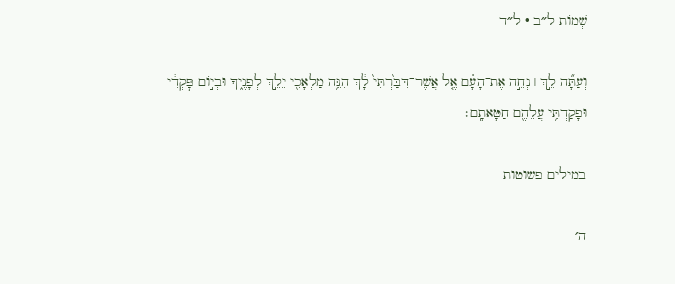שְׁמוֹת ל״ב · ל״ד

וְעַתָּ֞ה לֵ֣ךְ ׀ נְחֵ֣ה אֶת־הָעָ֗ם אֶ֤ל אֲשֶׁר־דִּבַּ֙רְתִּי֙ לָ֔ךְ הִנֵּ֥ה מַלְאָכִ֖י יֵלֵ֣ךְ לְפָנֶ֑יךָ וּבְי֣וֹם פׇּקְדִ֔י וּפָקַדְתִּ֥י עֲלֵהֶ֖ם חַטָּאתָֽם׃

במילים פשוטות

ה׳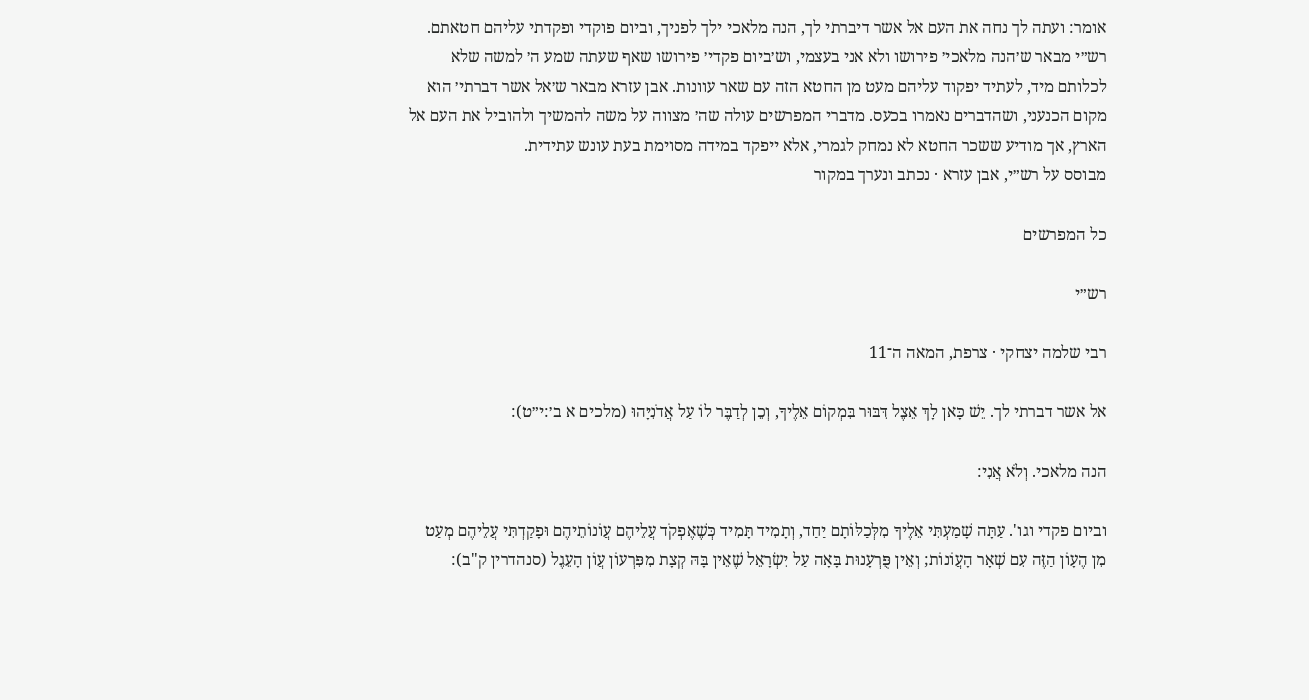אומר: ועתה לך נחה את העם אל אשר דיברתי לך, הנה מלאכי ילך לפניך, וביום פוקדי ופקדתי עליהם חטאתם. רש״י מבאר ש׳הנה מלאכי׳ פירושו ולא אני בעצמי, וש׳ביום פקדי׳ פירושו שאף שעתה שמע ה׳ למשה שלא לכלותם מיד, לעתיד יפקוד עליהם מעט מן החטא הזה עם שאר עוונות. אבן עזרא מבאר ש׳אל אשר דברתי׳ הוא מקום הכנעני, ושהדברים נאמרו בכעס. מדברי המפרשים עולה שה׳ מצווה על משה להמשיך ולהוביל את העם אל הארץ, אך מודיע ששכר החטא לא נמחק לגמרי, אלא ייפקד במידה מסוימת בעת עונש עתידית.
מבוסס על רש״י, אבן עזרא · נכתב ונערך במקור

כל המפרשים

רש״י

רבי שלמה יצחקי · צרפת, המאה ה־11

אל אשר דברתי לך. יֵשׁ כָּאן לָךְ אֵצֶל דִּבּוּר בִּמְקוֹם אֵלֶיךָ, וְכֵן לְדַבֶּר לוֹ עַל אֲדֹנִיָּהוּ (מלכים א ב׳:י״ט):

הנה מלאכי. וְלֹא אֲנִי:

וביום פקדי וגו'. עַתָּה שָׁמַעְתִּי אֵלֶיךָ מִלְּכַלּוֹתָם יַחַד, וְתָמִיד תָּמִיד כְּשֶׁאֶפְקֹד עֲלֵיהֶם עֲוֹנוֹתֵיהֶם וּפָקַדְתִּי עֲלֵיהֶם מְעַט מִן הֶעָוֹן הַזֶּה עִם שְׁאָר הָעֲוֹנוֹת; וְאֵין פֻּרְעָנוּת בָּאָה עַל יִשְׂרָאֵל שֶׁאֵין בָּהּ קְצָת מִפִּרְעוֹן עֲוֹן הָעֵגֶל (סנהדרין ק"ב):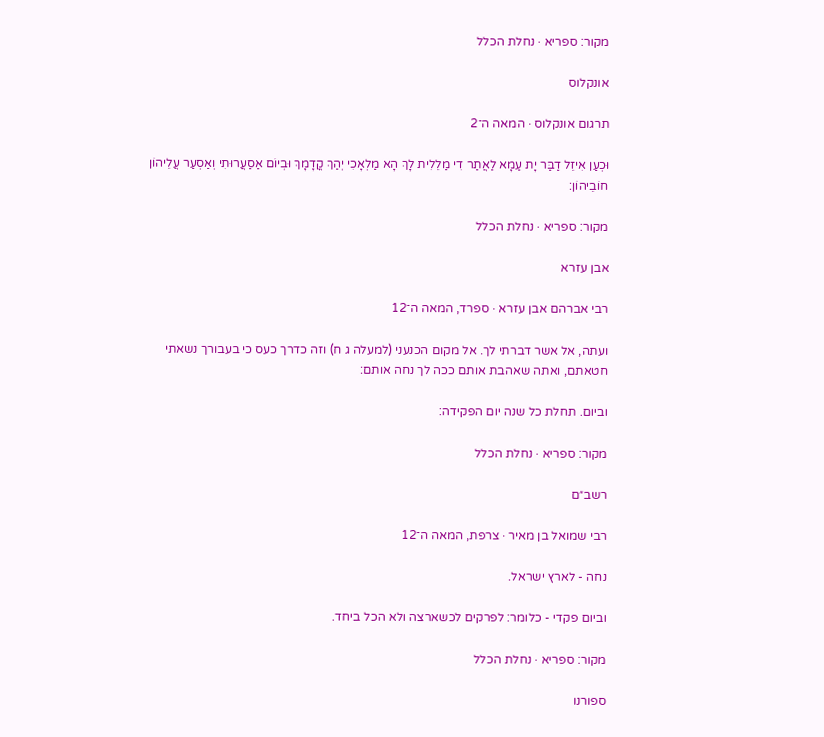מקור: ספריא · נחלת הכלל

אונקלוס

תרגום אונקלוס · המאה ה־2

וּכְעַן אִיזֵל דַבַּר יָת עַמָא לַאֲתַר דִי מַלֵלִית לָךְ הָא מַלְאָכִי יְהַךְ קֳדָמָךְ וּבְיוֹם אַסַעֲרוּתִי וְאַסְעַר עֲלֵיהוֹן חוֹבֵיהוֹן:

מקור: ספריא · נחלת הכלל

אבן עזרא

רבי אברהם אבן עזרא · ספרד, המאה ה־12

ועתה, אל אשר דברתי לך. אל מקום הכנעני (למעלה ג ח) וזה כדרך כעס כי בעבורך נשאתי חטאתם, ואתה שאהבת אותם ככה לך נחה אותם:

וביום. תחלת כל שנה יום הפקידה:

מקור: ספריא · נחלת הכלל

רשב״ם

רבי שמואל בן מאיר · צרפת, המאה ה־12

נחה - לארץ ישראל.

וביום פקדי - כלומר: לפרקים לכשארצה ולא הכל ביחד.

מקור: ספריא · נחלת הכלל

ספורנו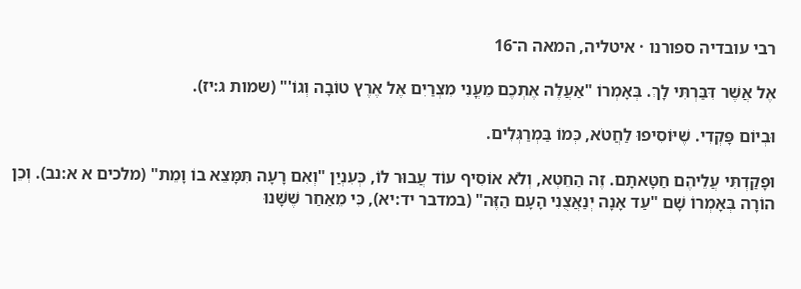רבי עובדיה ספורנו · איטליה, המאה ה־16

אֶל אֲשֶׁר דִּבַּרְתִּי לָךְ. בְּאָמְרוֹ "אַעֲלֶה אֶתְכֶם מֵעֳנִי מִצְרַיִם אֶל אֶרֶץ טוֹבָה וְגוֹ'" (שמות ג:יז).

וּבְיוֹם פָּקְדִי. שֶׁיּוֹסִיפוּ לַחֲטֹא, כְּמוֹ בַּמְרַגְּלִים.

וּפָקַדְתִּי עֲלֵיהֶם חַטָּאתָם. זֶה הַחֵטְא, וְלֹא אוֹסִיף עוֹד עֲבוּר לוֹ, כְּעִנְיַן "וְאִם רָעָה תִּמָּצֵא בוֹ וָמֵת" (מלכים א א:נב). וְכֵן הוֹרָה בְּאָמְרוֹ שָׁם "עַד אָנָה יְנַאֲצֻנִי הָעָם הַזֶּה" (במדבר יד:יא), כִּי מֵאַחַר שֶׁשָּׁנוּ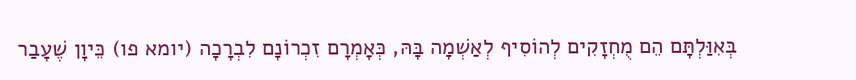בְּאִוַּלְתָּם הֵם מֻחְזָקִים לְהוֹסִיף לְאַשְׁמָה בָּהּ, כְּאָמְרָם זִכְרוֹנָם לִבְרָכָה (יומא פו) כֵּיוָן שֶׁעָבַר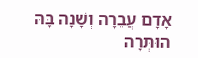אָדָם עֲבֵרָה וְשָׁנָה בָּהּ הוּתְּרָה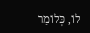לוֹ, כְּלוֹמַר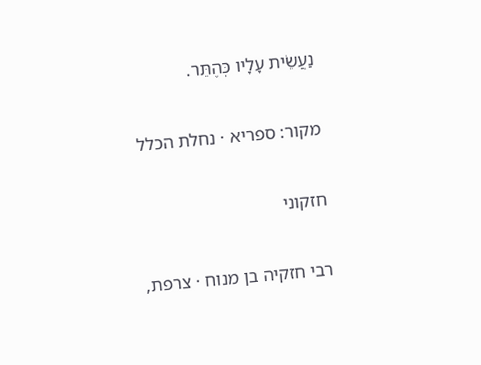נַעֲשֵׂית עָלָיו כְּהֶתֵּר.

מקור: ספריא · נחלת הכלל

חזקוני

רבי חזקיה בן מנוח · צרפת,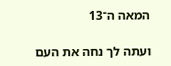המאה ה־13

ועתה לך נחה את העם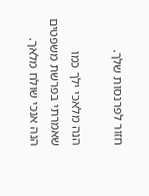חזור לפרנסות שלך.

הנה מלאכי ילך כמו שאמרתי בפרשת משפטים הנה אנכי שולח מלאך.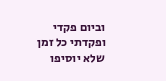וביום פקדי ופקדתי כל זמן שלא יוסיפו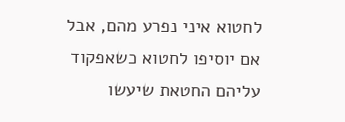לחטוא איני נפרע מהם, אבל אם יוסיפו לחטוא כשאפקוד עליהם החטאת שיעשו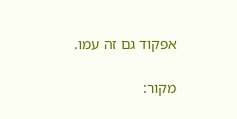אפקוד גם זה עמו.

מקור: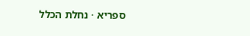ספריא · נחלת הכלל